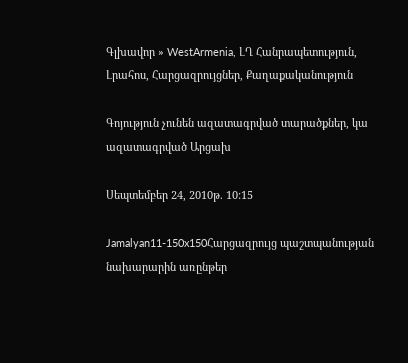Գլխավոր » WestArmenia, ԼՂ Հանրապետություն, Լրահոս, Հարցազրույցներ, Քաղաքականություն

Գոյություն չունեն ազատագրված տարածքներ, կա ազատագրված Արցախ

Սեպտեմբեր 24, 2010թ. 10:15

Jamalyan11-150x150Հարցազրույց պաշտպանության նախարարին առընթեր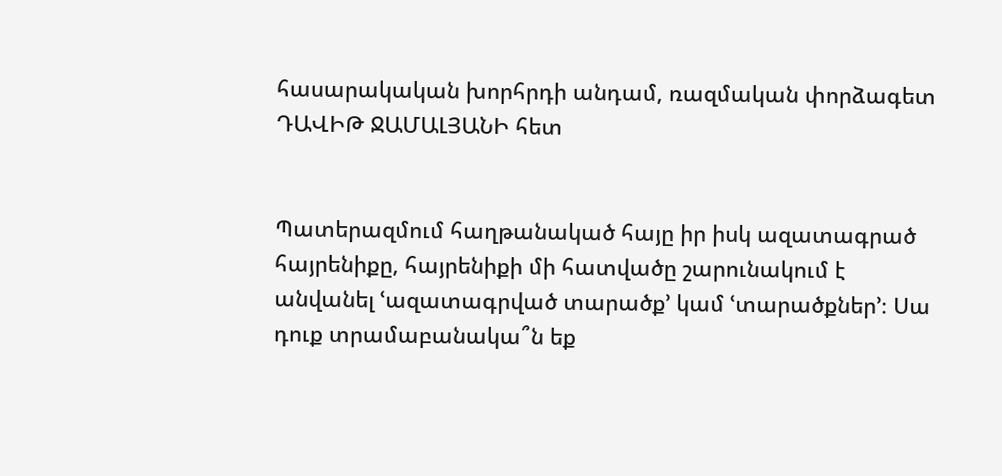հասարակական խորհրդի անդամ, ռազմական փորձագետ ԴԱՎԻԹ ՋԱՄԱԼՅԱՆԻ հետ


Պատերազմում հաղթանակած հայը իր իսկ ազատագրած հայրենիքը, հայրենիքի մի հատվածը շարունակում է անվանել ՙազատագրված տարածք՚ կամ ՙտարածքներ՚։ Սա դուք տրամաբանակա՞ն եք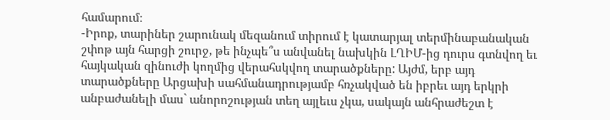համարում։
-Իրոք, տարիներ շարունակ մեզանում տիրում է կատարյալ տերմինաբանական շփոթ այն հարցի շուրջ, թե ինչպե՞ս անվանել նախկին ԼՂԻՄ-ից դուրս գտնվող եւ հայկական զինուժի կողմից վերահսկվող տարածքները: Այժմ, երբ այդ տարածքները Արցախի սահմանադրությամբ հռչակված են իբրեւ այդ երկրի անբաժանելի մաս` անորոշության տեղ այլեւս չկա, սակայն անհրաժեշտ է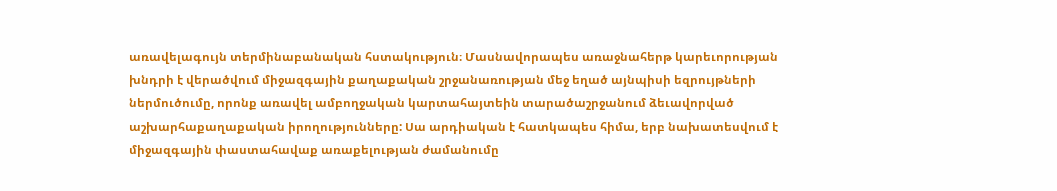առավելագույն տերմինաբանական հստակություն։ Մասնավորապես առաջնահերթ կարեւորության խնդրի է վերածվում միջազգային քաղաքական շրջանառության մեջ եղած այնպիսի եզրույթների ներմուծումը, որոնք առավել ամբողջական կարտահայտեին տարածաշրջանում ձեւավորված աշխարհաքաղաքական իրողությունները: Սա արդիական է հատկապես հիմա, երբ նախատեսվում է միջազգային փաստահավաք առաքելության ժամանումը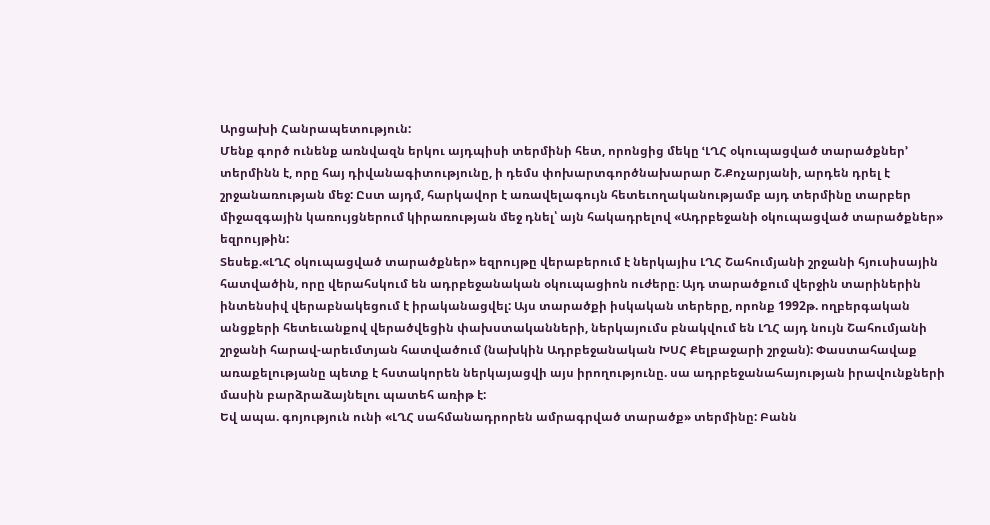Արցախի Հանրապետություն:
Մենք գործ ունենք առնվազն երկու այդպիսի տերմինի հետ, որոնցից մեկը ՙԼՂՀ օկուպացված տարածքներ՚ տերմինն է, որը հայ դիվանագիտությունը, ի դեմս փոխարտգործնախարար Շ.Քոչարյանի, արդեն դրել է շրջանառության մեջ: Ըստ այդմ, հարկավոր է առավելագույն հետեւողականությամբ այդ տերմինը տարբեր միջազգային կառույցներում կիրառության մեջ դնել՝ այն հակադրելով «Ադրբեջանի օկուպացված տարածքներ» եզրույթին:
Տեսեք.«ԼՂՀ օկուպացված տարածքներ» եզրույթը վերաբերում է ներկայիս ԼՂՀ Շահումյանի շրջանի հյուսիսային հատվածին, որը վերահսկում են ադրբեջանական օկուպացիոն ուժերը։ Այդ տարածքում վերջին տարիներին ինտենսիվ վերաբնակեցում է իրականացվել: Այս տարածքի իսկական տերերը, որոնք 1992թ. ողբերգական անցքերի հետեւանքով վերածվեցին փախստականների, ներկայումս բնակվում են ԼՂՀ այդ նույն Շահումյանի շրջանի հարավ-արեւմտյան հատվածում (նախկին Ադրբեջանական ԽՍՀ Քելբաջարի շրջան): Փաստահավաք առաքելությանը պետք է հստակորեն ներկայացվի այս իրողությունը. սա ադրբեջանահայության իրավունքների մասին բարձրաձայնելու պատեհ առիթ է:
Եվ ապա. գոյություն ունի «ԼՂՀ սահմանադրորեն ամրագրված տարածք» տերմինը: Բանն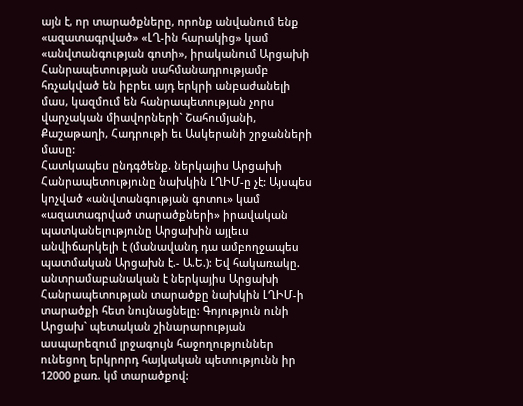այն է, որ տարածքները, որոնք անվանում ենք «ազատագրված» «ԼՂ-ին հարակից» կամ «անվտանգության գոտի», իրականում Արցախի Հանրապետության սահմանադրությամբ հռչակված են իբրեւ այդ երկրի անբաժանելի մաս, կազմում են հանրապետության չորս վարչական միավորների` Շահումյանի, Քաշաթաղի, Հադրութի եւ Ասկերանի շրջանների մասը:
Հատկապես ընդգծենք. ներկայիս Արցախի Հանրապետությունը նախկին ԼՂԻՄ-ը չէ: Այսպես կոչված «անվտանգության գոտու» կամ «ազատագրված տարածքների» իրավական պատկանելությունը Արցախին այլեւս անվիճարկելի է (մանավանդ դա ամբողջապես պատմական Արցախն է.- Ա.Ե.): Եվ հակառակը. անտրամաբանական է ներկայիս Արցախի Հանրապետության տարածքը նախկին ԼՂԻՄ-ի տարածքի հետ նույնացնելը: Գոյություն ունի Արցախ` պետական շինարարության ասպարեզում լրջագույն հաջողություններ ունեցող երկրորդ հայկական պետությունն իր 12000 քառ. կմ տարածքով: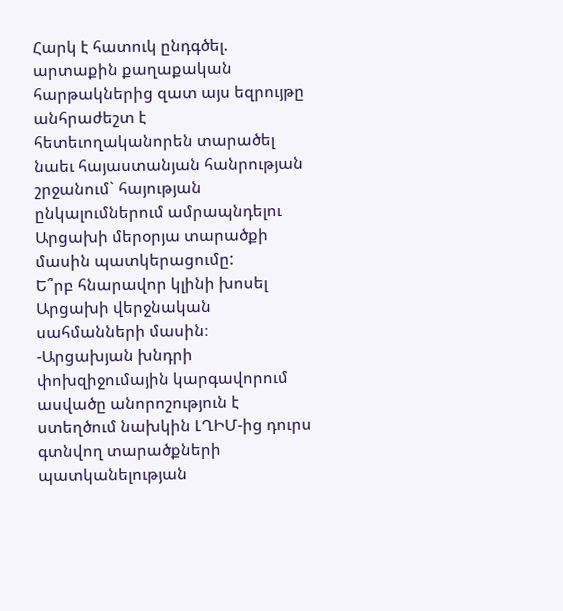Հարկ է հատուկ ընդգծել. արտաքին քաղաքական հարթակներից զատ այս եզրույթը անհրաժեշտ է հետեւողականորեն տարածել նաեւ հայաստանյան հանրության շրջանում` հայության ընկալումներում ամրապնդելու Արցախի մերօրյա տարածքի մասին պատկերացումը:
Ե՞րբ հնարավոր կլինի խոսել Արցախի վերջնական սահմանների մասին։
-Արցախյան խնդրի փոխզիջումային կարգավորում ասվածը անորոշություն է ստեղծում նախկին ԼՂԻՄ-ից դուրս գտնվող տարածքների պատկանելության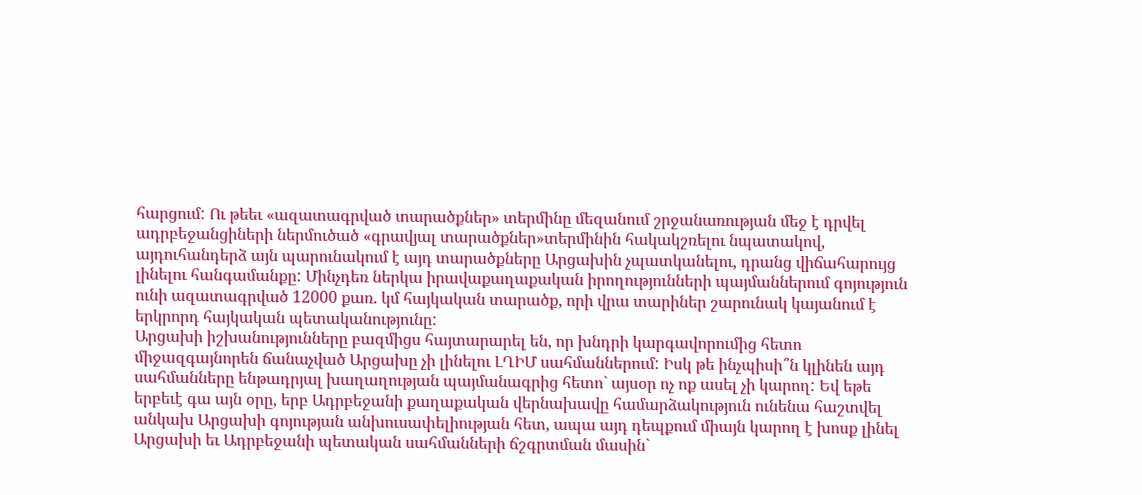հարցում: Ու թեեւ «ազատագրված տարածքներ» տերմինը մեզանում շրջանառության մեջ է դրվել ադրբեջանցիների ներմուծած «գրավյալ տարածքներ»տերմինին հակակշռելու նպատակով, այդուհանդերձ այն պարունակում է այդ տարածքները Արցախին չպատկանելու, դրանց վիճահարույց լինելու հանգամանքը: Մինչդեռ ներկա իրավաքաղաքական իրողությունների պայմաններում գոյություն ունի ազատագրված 12000 քառ. կմ հայկական տարածք, որի վրա տարիներ շարունակ կայանում է երկրորդ հայկական պետականությունը:
Արցախի իշխանությունները բազմիցս հայտարարել են, որ խնդրի կարգավորումից հետո միջազգայնորեն ճանաչված Արցախը չի լինելու ԼՂԻՄ սահմաններում: Իսկ թե ինչպիսի՞ն կլինեն այդ սահմանները ենթադրյալ խաղաղության պայմանագրից հետո` այսօր ոչ ոք ասել չի կարող: Եվ եթե երբեւէ գա այն օրը, երբ Ադրբեջանի քաղաքական վերնախավը համարձակություն ունենա հաշտվել անկախ Արցախի գոյության անխուսափելիության հետ, ապա այդ դեպքում միայն կարող է խոսք լինել Արցախի եւ Ադրբեջանի պետական սահմանների ճշգրտման մասին`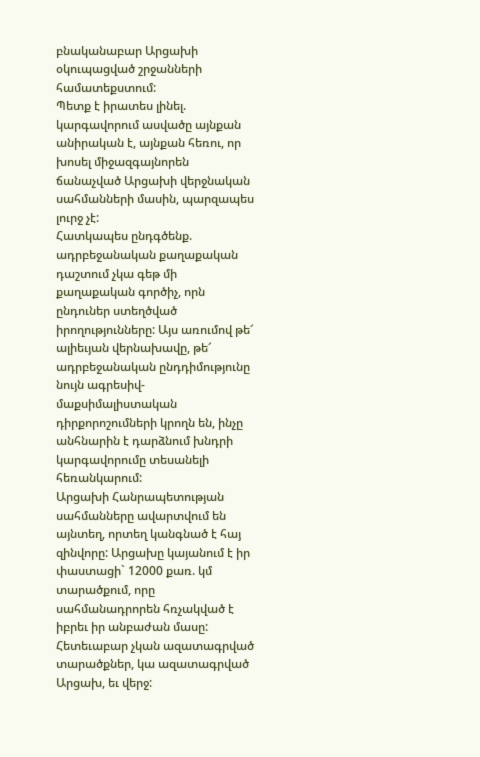բնականաբար Արցախի օկուպացված շրջանների համատեքստում:
Պետք է իրատես լինել. կարգավորում ասվածը այնքան անիրական է, այնքան հեռու, որ խոսել միջազգայնորեն ճանաչված Արցախի վերջնական սահմանների մասին, պարզապես լուրջ չէ:
Հատկապես ընդգծենք. ադրբեջանական քաղաքական դաշտում չկա գեթ մի քաղաքական գործիչ, որն ընդուներ ստեղծված իրողությունները: Այս առումով թե՜ ալիեւյան վերնախավը, թե՜ ադրբեջանական ընդդիմությունը նույն ագրեսիվ-մաքսիմալիստական դիրքորոշումների կրողն են, ինչը անհնարին է դարձնում խնդրի կարգավորումը տեսանելի հեռանկարում:
Արցախի Հանրապետության սահմանները ավարտվում են այնտեղ, որտեղ կանգնած է հայ զինվորը: Արցախը կայանում է իր փաստացի` 12000 քառ. կմ տարածքում, որը սահմանադրորեն հռչակված է իբրեւ իր անբաժան մասը: Հետեւաբար չկան ազատագրված տարածքներ, կա ազատագրված Արցախ, եւ վերջ: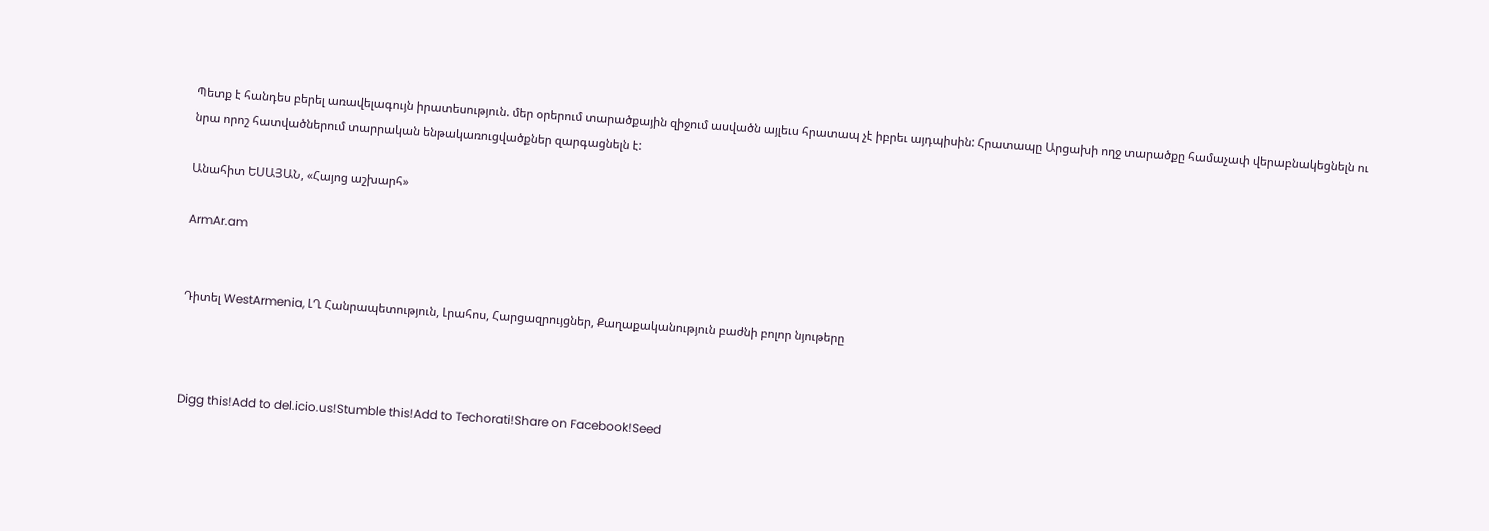Պետք է հանդես բերել առավելագույն իրատեսություն. մեր օրերում տարածքային զիջում ասվածն այլեւս հրատապ չէ իբրեւ այդպիսին: Հրատապը Արցախի ողջ տարածքը համաչափ վերաբնակեցնելն ու նրա որոշ հատվածներում տարրական ենթակառուցվածքներ զարգացնելն է:

Անահիտ ԵՍԱՅԱՆ, «Հայոց աշխարհ»

ArmAr.am


Դիտել WestArmenia, ԼՂ Հանրապետություն, Լրահոս, Հարցազրույցներ, Քաղաքականություն բաժնի բոլոր նյութերը



Digg this!Add to del.icio.us!Stumble this!Add to Techorati!Share on Facebook!Seed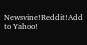Newsvine!Reddit!Add to Yahoo!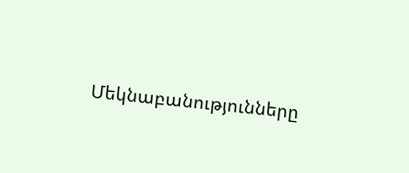Մեկնաբանությունները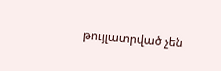թույլատրված չեն